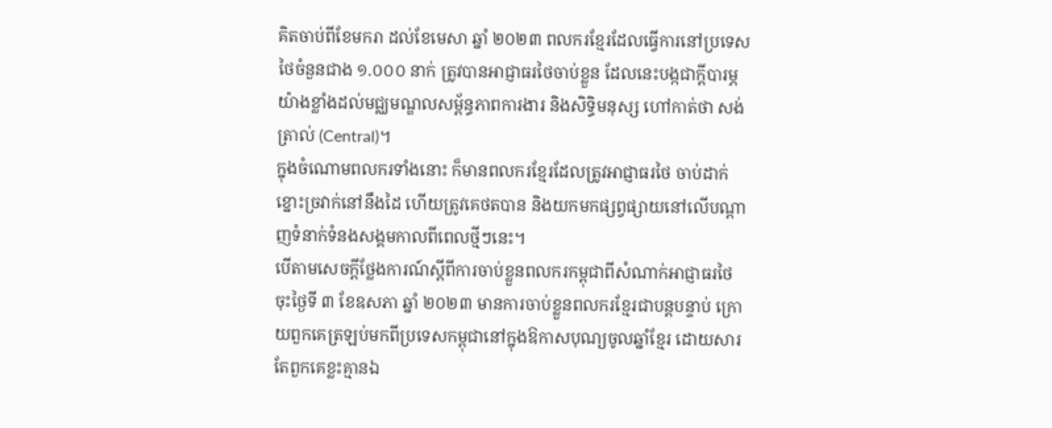គិតចាប់ពីខែមករា ដល់ខែមេសា ឆ្នាំ ២០២៣ ពលករខ្មែរដែលធ្វើការនៅប្រទេសថៃចំនួនជាង ១.០០០ នាក់ ត្រូវបានអាជ្ញាធរថៃចាប់ខ្លួន ដែលនេះបង្កជាក្តីបារម្ភយ៉ាងខ្លាំងដល់មជ្ឈមណ្ឌលសម្ព័ន្ធភាពការងារ និងសិទ្ធិមនុស្ស ហៅកាត់ថា សង់ត្រាល់ (Central)។
ក្នុងចំណោមពលករទាំងនោះ ក៏មានពលករខ្មែរដែលត្រូវអាជ្ញាធរថៃ ចាប់ដាក់ខ្នោះច្រវាក់នៅនឹងដៃ ហើយត្រូវគេថតបាន និងយកមកផ្សព្វផ្សាយនៅលើបណ្តាញទំនាក់ទំនងសង្គមកាលពីពេលថ្មីៗនេះ។
បើតាមសេចក្តីថ្លែងការណ៍ស្តីពីការចាប់ខ្លួនពលករកម្ពុជាពីសំណាក់អាជ្ញាធរថៃ ចុះថ្ងៃទី ៣ ខែឧសភា ឆ្នាំ ២០២៣ មានការចាប់ខ្លួនពលករខ្មែរជាបន្តបន្ទាប់ ក្រោយពួកគេត្រឡប់មកពីប្រទេសកម្ពុជានៅក្នុងឱកាសបុណ្យចូលឆ្នាំខ្មែរ ដោយសារតែពួកគេខ្លះគ្មានឯ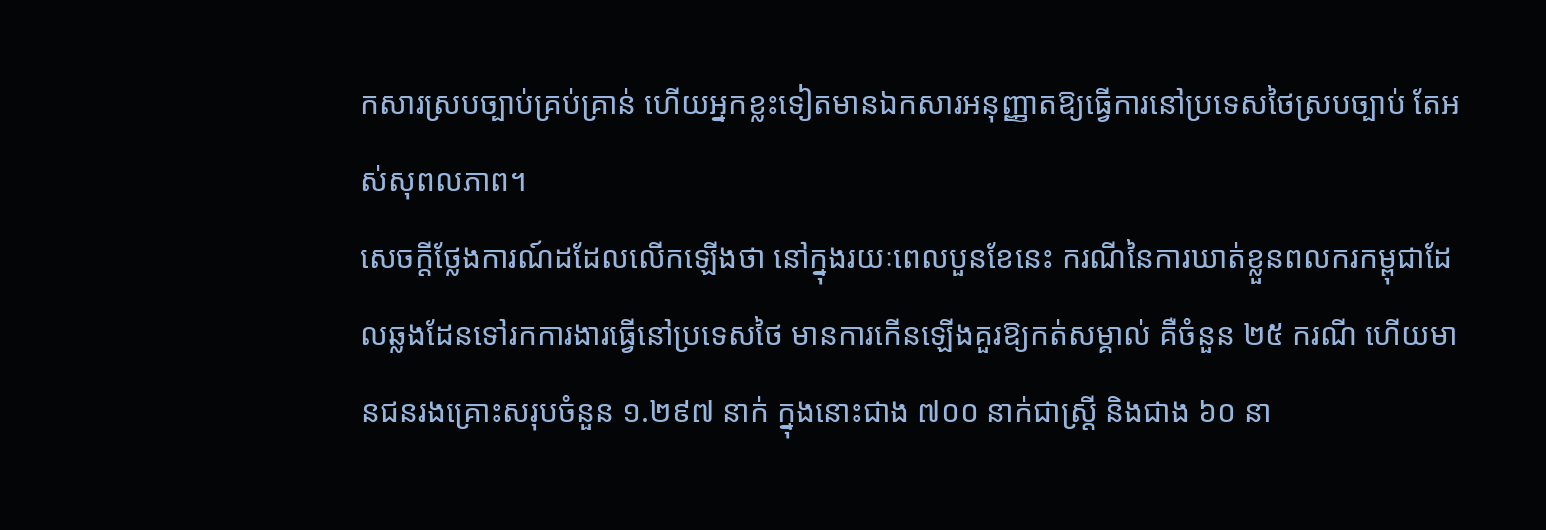កសារស្របច្បាប់គ្រប់គ្រាន់ ហើយអ្នកខ្លះទៀតមានឯកសារអនុញ្ញាតឱ្យធ្វើការនៅប្រទេសថៃស្របច្បាប់ តែអស់សុពលភាព។
សេចក្តីថ្លែងការណ៍ដដែលលើកឡើងថា នៅក្នុងរយៈពេលបួនខែនេះ ករណីនៃការឃាត់ខ្លួនពលករកម្ពុជាដែលឆ្លងដែនទៅរកការងារធ្វើនៅប្រទេសថៃ មានការកើនឡើងគួរឱ្យកត់សម្គាល់ គឺចំនួន ២៥ ករណី ហើយមានជនរងគ្រោះសរុបចំនួន ១.២៩៧ នាក់ ក្នុងនោះជាង ៧០០ នាក់ជាស្ត្រី និងជាង ៦០ នា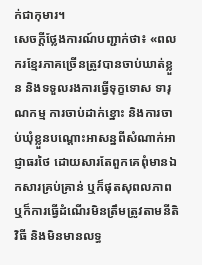ក់ជាកុមារ។
សេចក្តីថ្លែងការណ៍បញ្ជាក់ថា៖ «ពលករខ្មែរភាគច្រើនត្រូវបានចាប់ឃាត់ខ្លួន និងទទួលរងការធ្វើទុក្ខទោស ទារុណកម្ម ការចាប់ដាក់ខ្នោះ និងការចាប់ឃុំខ្លួនបណ្តោះអាសន្នពីសំណាក់អាជ្ញាធរថៃ ដោយសារតែពួកគេពុំមានឯកសារគ្រប់គ្រាន់ ឬក៏ផុតសុពលភាព ឬក៏ការធ្វើដំណើរមិនត្រឹមត្រូវតាមនីតិវិធី និងមិនមានលទ្ធ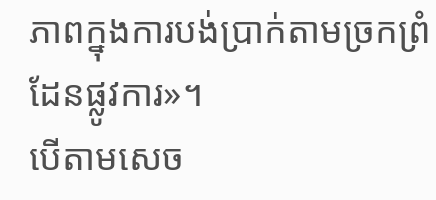ភាពក្នុងការបង់ប្រាក់តាមច្រកព្រំដែនផ្លូវការ»។
បើតាមសេច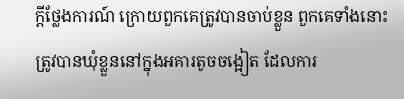ក្តីថ្លែងការណ៍ ក្រោយពួកគេត្រូវបានចាប់ខ្លួន ពួកគេទាំងនោះត្រូវបានឃុំខ្លួននៅក្នុងអគារតូចចង្អៀត ដែលការ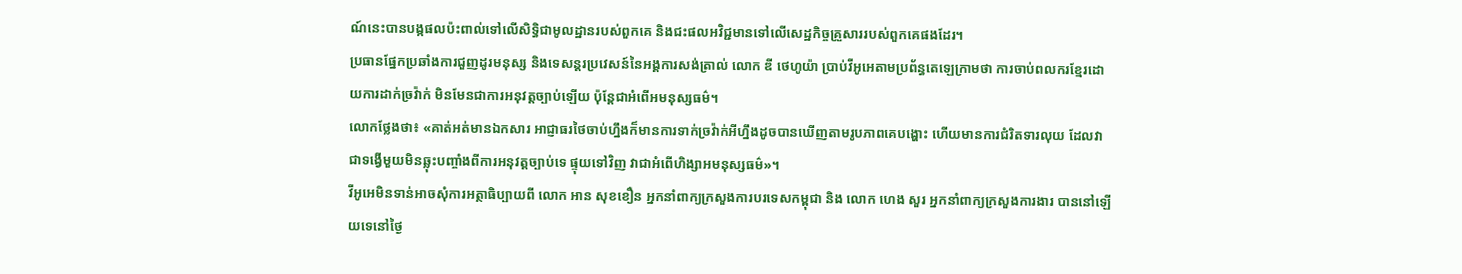ណ៍នេះបានបង្កផលប៉ះពាល់ទៅលើសិទ្ធិជាមូលដ្ឋានរបស់ពួកគេ និងជះផលអវិជ្ជមានទៅលើសេដ្ឋកិច្ចគ្រួសាររបស់ពួកគេផងដែរ។
ប្រធានផ្នែកប្រឆាំងការជួញដូរមនុស្ស និងទេសន្តរប្រវេសន៍នៃអង្គការសង់ត្រាល់ លោក ឌី ថេហូយ៉ា ប្រាប់វីអូអេតាមប្រព័ន្ធតេឡេក្រាមថា ការចាប់ពលករខ្មែរដោយការដាក់ច្រវ៉ាក់ មិនមែនជាការអនុវត្តច្បាប់ឡើយ ប៉ុន្តែជាអំពើអមនុស្សធម៌។
លោកថ្លែងថា៖ «គាត់អត់មានឯកសារ អាជ្ញាធរថៃចាប់ហ្នឹងក៏មានការទាក់ច្រវ៉ាក់អីហ្នឹងដូចបានឃើញតាមរូបភាពគេបង្ហោះ ហើយមានការជំរិតទារលុយ ដែលវាជាទង្វើមួយមិនឆ្លុះបញ្ចាំងពីការអនុវត្តច្បាប់ទេ ផ្ទុយទៅវិញ វាជាអំពើហិង្សាអមនុស្សធម៌»។
វីអូអេមិនទាន់អាចសុំការអត្ថាធិប្បាយពី លោក អាន សុខខឿន អ្នកនាំពាក្យក្រសួងការបរទេសកម្ពុជា និង លោក ហេង សួរ អ្នកនាំពាក្យក្រសួងការងារ បាននៅឡើយទេនៅថ្ងៃ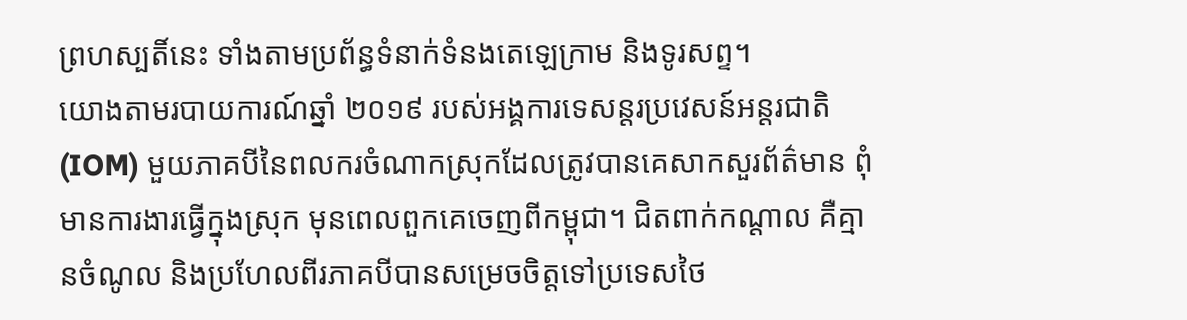ព្រហស្បតិ៍នេះ ទាំងតាមប្រព័ន្ធទំនាក់ទំនងតេឡេក្រាម និងទូរសព្ទ។
យោងតាមរបាយការណ៍ឆ្នាំ ២០១៩ របស់អង្គការទេសន្តរប្រវេសន៍អន្តរជាតិ (IOM) មួយភាគបីនៃពលករចំណាកស្រុកដែលត្រូវបានគេសាកសួរព័ត៌មាន ពុំមានការងារធ្វើក្នុងស្រុក មុនពេលពួកគេចេញពីកម្ពុជា។ ជិតពាក់កណ្តាល គឺគ្មានចំណូល និងប្រហែលពីរភាគបីបានសម្រេចចិត្តទៅប្រទេសថៃ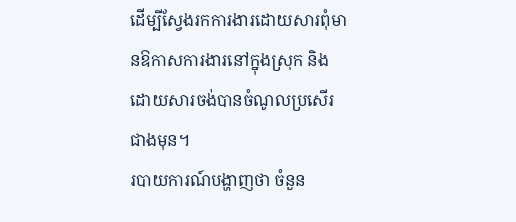ដើម្បីស្វែងរកការងារដោយសារពុំមានឱកាសការងារនៅក្នុងស្រុក និងដោយសារចង់បានចំណូលប្រសើរជាងមុន។
របាយការណ៍បង្ហាញថា ចំនួន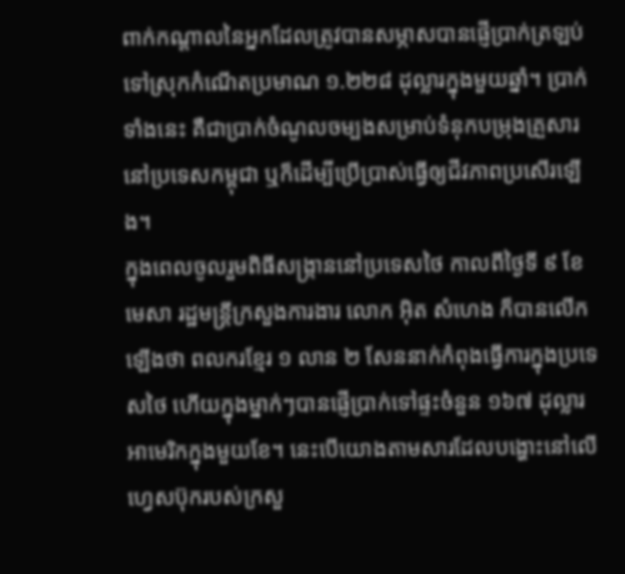ពាក់កណ្តាលនៃអ្នកដែលត្រូវបានសម្ភាសបានផ្ញើប្រាក់ត្រឡប់ទៅស្រុកកំណើតប្រមាណ ១.២២៨ ដុល្លារក្នុងមួយឆ្នាំ។ ប្រាក់ទាំងនេះ គឺជាប្រាក់ចំណូលចម្បងសម្រាប់ទំនុកបម្រុងគ្រួសារនៅប្រទេសកម្ពុជា ឬក៏ដើម្បីប្រើប្រាស់ធ្វើឲ្យជីវភាពប្រសើរឡើង។
ក្នុងពេលចូលរួមពិធីសង្រ្កាននៅប្រទេសថៃ កាលពីថ្ងៃទី ៩ ខែមេសា រដ្ឋមន្ត្រីក្រសួងការងារ លោក អ៊ិត សំហេង ក៏បានលើកឡើងថា ពលករខ្មែរ ១ លាន ២ សែននាក់កំពុងធ្វើការក្នុងប្រទេសថៃ ហើយក្នុងម្នាក់ៗបានផ្ញើប្រាក់ទៅផ្ទះចំនួន ១៦៧ ដុល្លារអាមេរិកក្នុងមួយខែ។ នេះបើយោងតាមសារដែលបង្ហោះនៅលើហ្វេសប៊ុករបស់ក្រសួ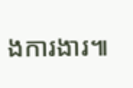ងការងារ៕